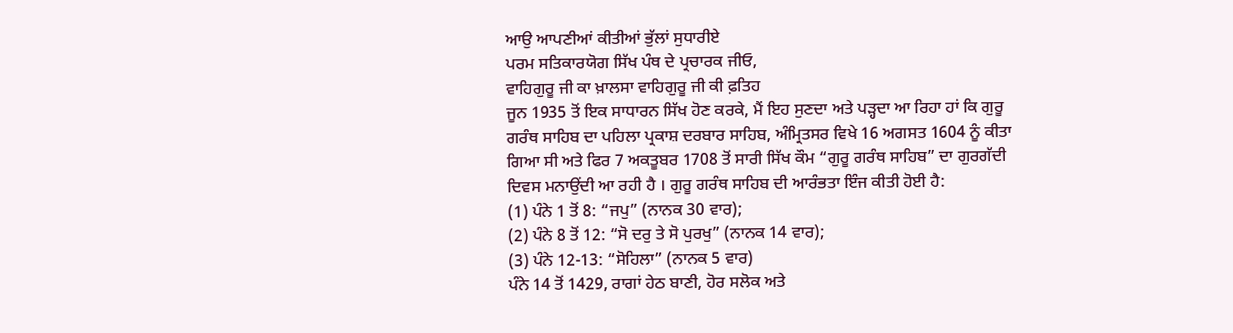ਆਉ ਆਪਣੀਆਂ ਕੀਤੀਆਂ ਭੁੱਲਾਂ ਸੁਧਾਰੀਏ
ਪਰਮ ਸਤਿਕਾਰਯੋਗ ਸਿੱਖ ਪੰਥ ਦੇ ਪ੍ਰਚਾਰਕ ਜੀਓ,
ਵਾਹਿਗੁਰੂ ਜੀ ਕਾ ਖ਼ਾਲਸਾ ਵਾਹਿਗੁਰੂ ਜੀ ਕੀ ਫ਼ਤਿਹ
ਜੂਨ 1935 ਤੋਂ ਇਕ ਸਾਧਾਰਨ ਸਿੱਖ ਹੋਣ ਕਰਕੇ, ਮੈਂ ਇਹ ਸੁਣਦਾ ਅਤੇ ਪੜ੍ਹਦਾ ਆ ਰਿਹਾ ਹਾਂ ਕਿ ਗੁਰੂ ਗਰੰਥ ਸਾਹਿਬ ਦਾ ਪਹਿਲਾ ਪ੍ਰਕਾਸ਼ ਦਰਬਾਰ ਸਾਹਿਬ, ਅੰਮ੍ਰਿਤਸਰ ਵਿਖੇ 16 ਅਗਸਤ 1604 ਨੂੰ ਕੀਤਾ ਗਿਆ ਸੀ ਅਤੇ ਫਿਰ 7 ਅਕਤੂਬਰ 1708 ਤੋਂ ਸਾਰੀ ਸਿੱਖ ਕੌਮ “ਗੁਰੂ ਗਰੰਥ ਸਾਹਿਬ” ਦਾ ਗੁਰਗੱਦੀ ਦਿਵਸ ਮਨਾਉਂਦੀ ਆ ਰਹੀ ਹੈ । ਗੁਰੂ ਗਰੰਥ ਸਾਹਿਬ ਦੀ ਆਰੰਭਤਾ ਇੰਜ ਕੀਤੀ ਹੋਈ ਹੈ:
(1) ਪੰਨੇ 1 ਤੋਂ 8: “ਜਪੁ” (ਨਾਨਕ 30 ਵਾਰ);
(2) ਪੰਨੇ 8 ਤੋਂ 12: “ਸੋ ਦਰੁ ਤੇ ਸੋ ਪੁਰਖੁ” (ਨਾਨਕ 14 ਵਾਰ);
(3) ਪੰਨੇ 12-13: “ਸੋਹਿਲਾ” (ਨਾਨਕ 5 ਵਾਰ)
ਪੰਨੇ 14 ਤੋਂ 1429, ਰਾਗਾਂ ਹੇਠ ਬਾਣੀ, ਹੋਰ ਸਲੋਕ ਅਤੇ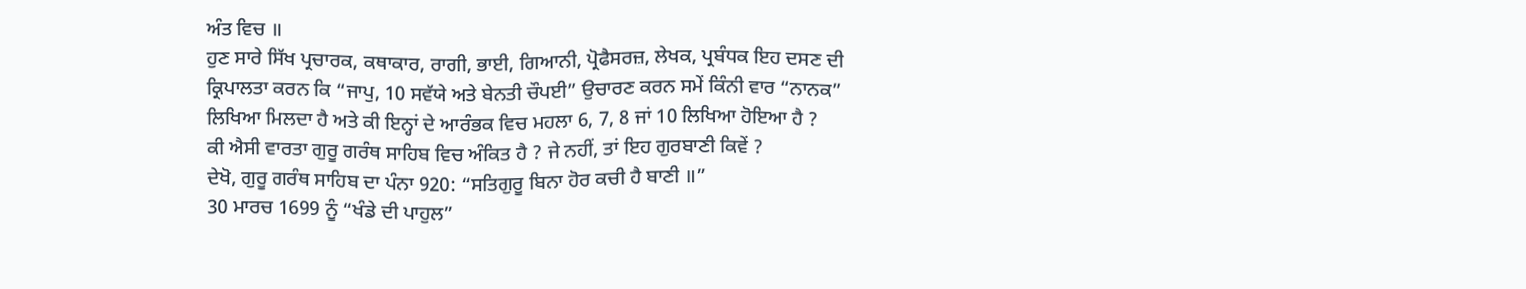ਅੰਤ ਵਿਚ ॥
ਹੁਣ ਸਾਰੇ ਸਿੱਖ ਪ੍ਰਚਾਰਕ, ਕਥਾਕਾਰ, ਰਾਗੀ, ਭਾਈ, ਗਿਆਨੀ, ਪ੍ਰੋਫੈਸਰਜ਼, ਲੇਖਕ, ਪ੍ਰਬੰਧਕ ਇਹ ਦਸਣ ਦੀ ਕ੍ਰਿਪਾਲਤਾ ਕਰਨ ਕਿ “ਜਾਪੁ, 10 ਸਵੱਯੇ ਅਤੇ ਬੇਨਤੀ ਚੌਪਈ” ਉਚਾਰਣ ਕਰਨ ਸਮੇਂ ਕਿੰਨੀ ਵਾਰ “ਨਾਨਕ” ਲਿਖਿਆ ਮਿਲਦਾ ਹੈ ਅਤੇ ਕੀ ਇਨ੍ਹਾਂ ਦੇ ਆਰੰਭਕ ਵਿਚ ਮਹਲਾ 6, 7, 8 ਜਾਂ 10 ਲਿਖਿਆ ਹੋਇਆ ਹੈ ?
ਕੀ ਐਸੀ ਵਾਰਤਾ ਗੁਰੂ ਗਰੰਥ ਸਾਹਿਬ ਵਿਚ ਅੰਕਿਤ ਹੈ ? ਜੇ ਨਹੀਂ, ਤਾਂ ਇਹ ਗੁਰਬਾਣੀ ਕਿਵੇਂ ?
ਦੇਖੋ, ਗੁਰੂ ਗਰੰਥ ਸਾਹਿਬ ਦਾ ਪੰਨਾ 920: “ਸਤਿਗੁਰੂ ਬਿਨਾ ਹੋਰ ਕਚੀ ਹੈ ਬਾਣੀ ॥”
30 ਮਾਰਚ 1699 ਨੂੰ “ਖੰਡੇ ਦੀ ਪਾਹੁਲ”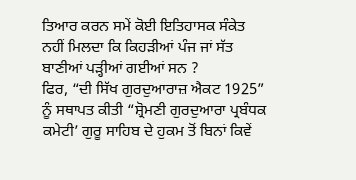ਤਿਆਰ ਕਰਨ ਸਮੇਂ ਕੋਈ ਇਤਿਹਾਸਕ ਸੰਕੇਤ ਨਹੀਂ ਮਿਲਦਾ ਕਿ ਕਿਹੜੀਆਂ ਪੰਜ ਜਾਂ ਸੱਤ ਬਾਣੀਆਂ ਪੜ੍ਹੀਆਂ ਗਈਆਂ ਸਨ ?
ਫਿਰ, “ਦੀ ਸਿੱਖ ਗੁਰਦੁਆਰਾਜ਼ ਐਕਟ 1925” ਨੂੰ ਸਥਾਪਤ ਕੀਤੀ “ਸ਼੍ਰੋਮਣੀ ਗੁਰਦੁਆਰਾ ਪ੍ਰਬੰਧਕ ਕਮੇਟੀ’ ਗੁਰੂ ਸਾਹਿਬ ਦੇ ਹੁਕਮ ਤੋਂ ਬਿਨਾਂ ਕਿਵੇਂ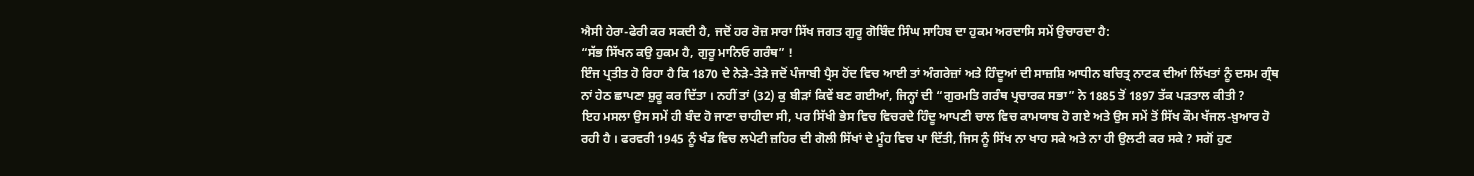ਐਸੀ ਹੇਰਾ-ਫੇਰੀ ਕਰ ਸਕਦੀ ਹੈ, ਜਦੋਂ ਹਰ ਰੋਜ਼ ਸਾਰਾ ਸਿੱਖ ਜਗਤ ਗੁਰੂ ਗੋਬਿੰਦ ਸਿੰਘ ਸਾਹਿਬ ਦਾ ਹੁਕਮ ਅਰਦਾਸਿ ਸਮੇਂ ਉਚਾਰਦਾ ਹੈ:
“ਸੱਭ ਸਿੱਖਨ ਕਉ ਹੁਕਮ ਹੈ, ਗੁਰੂ ਮਾਨਿਓ ਗਰੰਥ” !
ਇੰਜ ਪ੍ਰਤੀਤ ਹੋ ਰਿਹਾ ਹੈ ਕਿ 1870 ਦੇ ਨੇੜੇ-ਤੇੜੇ ਜਦੋਂ ਪੰਜਾਬੀ ਪ੍ਰੈਸ ਹੋਂਦ ਵਿਚ ਆਈ ਤਾਂ ਅੰਗਰੇਜ਼ਾਂ ਅਤੇ ਹਿੰਦੂਆਂ ਦੀ ਸਾਜ਼ਸ਼ਿ ਆਧੀਨ ਬਚਿਤ੍ਰ ਨਾਟਕ ਦੀਆਂ ਲਿੱਖਤਾਂ ਨੂੰ ਦਸਮ ਗ੍ਰੰਥ ਨਾਂ ਹੇਠ ਛਾਪਣਾ ਸ਼ੁਰੂ ਕਰ ਦਿੱਤਾ । ਨਹੀਂ ਤਾਂ (32) ਕੁ ਬੀੜਾਂ ਕਿਵੇਂ ਬਣ ਗਈਆਂ, ਜਿਨ੍ਹਾਂ ਦੀ “ਗੁਰਮਤਿ ਗਰੰਥ ਪ੍ਰਚਾਰਕ ਸਭਾ” ਨੇ 1885 ਤੋਂ 1897 ਤੱਕ ਪੜਤਾਲ ਕੀਤੀ ?
ਇਹ ਮਸਲਾ ਉਸ ਸਮੇਂ ਹੀ ਬੰਦ ਹੋ ਜਾਣਾ ਚਾਹੀਦਾ ਸੀ, ਪਰ ਸਿੱਖੀ ਭੇਸ ਵਿਚ ਵਿਚਰਦੇ ਹਿੰਦੂ ਆਪਣੀ ਚਾਲ ਵਿਚ ਕਾਮਯਾਬ ਹੋ ਗਏ ਅਤੇ ਉਸ ਸਮੇਂ ਤੋਂ ਸਿੱਖ ਕੌਮ ਖੱਜਲ-ਖ਼ੁਆਰ ਹੋ ਰਹੀ ਹੈ । ਫਰਵਰੀ 1945 ਨੂੰ ਖੰਡ ਵਿਚ ਲਪੇਟੀ ਜ਼ਹਿਰ ਦੀ ਗੋਲੀ ਸਿੱਖਾਂ ਦੇ ਮੂੰਹ ਵਿਚ ਪਾ ਦਿੱਤੀ, ਜਿਸ ਨੂੰ ਸਿੱਖ ਨਾ ਖਾਹ ਸਕੇ ਅਤੇ ਨਾ ਹੀ ਉਲਟੀ ਕਰ ਸਕੇ ? ਸਗੋਂ ਹੁਣ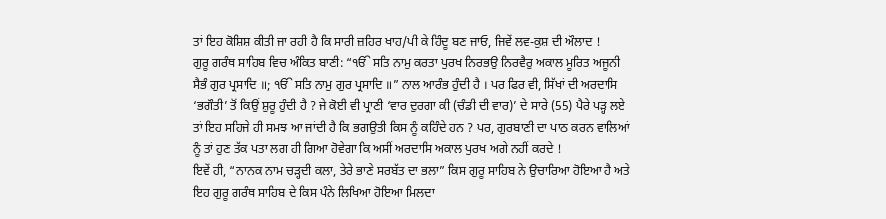ਤਾਂ ਇਹ ਕੋਸ਼ਿਸ਼ ਕੀਤੀ ਜਾ ਰਹੀ ਹੈ ਕਿ ਸਾਰੀ ਜ਼ਹਿਰ ਖਾਹ/ਪੀ ਕੇ ਹਿੰਦੂ ਬਣ ਜਾਓ, ਜਿਵੇਂ ਲਵ-ਕੁਸ਼ ਦੀ ਔਲਾਦ !
ਗੁਰੂ ਗਰੰਥ ਸਾਹਿਬ ਵਿਚ ਅੰਕਿਤ ਬਾਣੀ: “ੴ ਸਤਿ ਨਾਮੁ ਕਰਤਾ ਪੁਰਖ ਨਿਰਭਉ ਨਿਰਵੈਰੁ ਅਕਾਲ ਮੂਰਿਤ ਅਜੂਨੀ ਸੈਭੰ ਗੁਰ ਪ੍ਰਸਾਦਿ ॥; ੴ ਸਤਿ ਨਾਮੁ ਗੁਰ ਪ੍ਰਸਾਦਿ ॥” ਨਾਲ ਆਰੰਭ ਹੁੰਦੀ ਹੈ । ਪਰ ਫਿਰ ਵੀ, ਸਿੱਖਾਂ ਦੀ ਅਰਦਾਸਿ ‘ਭਗੌਤੀ’ ਤੋਂ ਕਿਉਂ ਸ਼ੁਰੂ ਹੁੰਦੀ ਹੈ ? ਜੇ ਕੋਈ ਵੀ ਪ੍ਰਾਣੀ ‘ਵਾਰ ਦੁਰਗਾ ਕੀ (ਚੰਡੀ ਦੀ ਵਾਰ)’ ਦੇ ਸਾਰੇ (55) ਪੈਰੇ ਪੜ੍ਹ ਲਏ ਤਾਂ ਇਹ ਸਹਿਜੇ ਹੀ ਸਮਝ ਆ ਜਾਂਦੀ ਹੈ ਕਿ ਭਗਉਤੀ ਕਿਸ ਨੂੰ ਕਹਿੰਦੇ ਹਨ ? ਪਰ, ਗੁਰਬਾਣੀ ਦਾ ਪਾਠ ਕਰਨ ਵਾਲਿਆਂ ਨੂੰ ਤਾਂ ਹੁਣ ਤੱਕ ਪਤਾ ਲਗ ਹੀ ਗਿਆ ਹੋਵੇਗਾ ਕਿ ਅਸੀਂ ਅਰਦਾਸਿ ਅਕਾਲ ਪੁਰਖ ਅਗੇ ਨਹੀਂ ਕਰਦੇ !
ਇਵੇਂ ਹੀ, “ਨਾਨਕ ਨਾਮ ਚੜ੍ਹਦੀ ਕਲਾ, ਤੇਰੇ ਭਾਣੇ ਸਰਬੱਤ ਦਾ ਭਲਾ” ਕਿਸ ਗੁਰੂ ਸਾਹਿਬ ਨੇ ਉਚਾਰਿਆ ਹੋਇਆ ਹੈ ਅਤੇ ਇਹ ਗੁਰੂ ਗਰੰਥ ਸਾਹਿਬ ਦੇ ਕਿਸ ਪੰਨੇ ਲਿਖਿਆ ਹੋਇਆ ਮਿਲਦਾ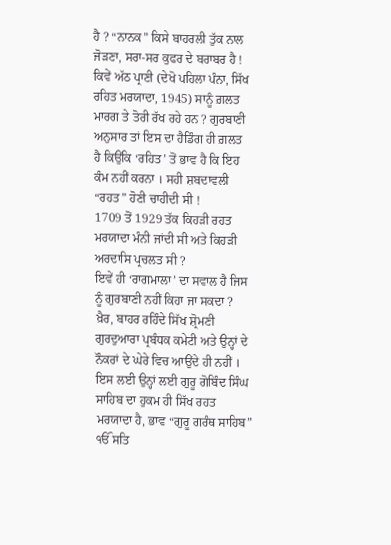ਹੈ ? “ਨਾਨਕ” ਕਿਸੇ ਬਾਹਰਲੀ ਤੁੱਕ ਨਾਲ ਜੋੜਣਾ, ਸਰਾ-ਸਰ ਕੁਫਰ ਦੇ ਬਰਾਬਰ ਹੈ ! ਕਿਵੇਂ ਅੱਠ ਪ੍ਰਾਣੀ (ਦੇਖੋ ਪਹਿਲਾ ਪੰਨਾ, ਸਿੱਖ ਰਹਿਤ ਮਰਯਾਦਾ, 1945) ਸਾਨੂੰ ਗ਼ਲਤ ਮਾਰਗ ਤੇ ਤੋਰੀ ਰੱਖ ਰਹੇ ਹਨ ? ਗੁਰਬਾਣੀ ਅਨੁਸਾਰ ਤਾਂ ਇਸ ਦਾ ਹੈਡਿੰਗ ਹੀ ਗ਼ਲਤ ਹੈ ਕਿਉਂਕਿ ‘ਰਹਿਤ’ ਤੋਂ ਭਾਵ ਹੈ ਕਿ ਇਹ ਕੰਮ ਨਹੀਂ ਕਰਨਾ । ਸਹੀ ਸ਼ਬਦਾਵਲੀ “ਰਹਤ” ਹੋਣੀ ਚਾਹੀਦੀ ਸੀ !
1709 ਤੋਂ 1929 ਤੱਕ ਕਿਹੜੀ ਰਹਤ ਮਰਯਾਦਾ ਮੰਨੀ ਜਾਂਦੀ ਸੀ ਅਤੇ ਕਿਹੜੀ ਅਰਦਾਸਿ ਪ੍ਰਚਲਤ ਸੀ ?
ਇਵੇਂ ਹੀ ‘ਰਾਗਮਾਲਾ’ ਦਾ ਸਵਾਲ ਹੈ ਜਿਸ ਨੂੰ ਗੁਰਬਾਣੀ ਨਹੀਂ ਕਿਹਾ ਜਾ ਸਕਦਾ ?
ਖ਼ੈਰ, ਬਾਹਰ ਰਹਿੰਦੇ ਸਿੱਖ ਸ਼੍ਰੋਮਣੀ ਗੁਰਦੁਆਰਾ ਪ੍ਰਬੰਧਕ ਕਮੇਟੀ ਅਤੇ ਉਨ੍ਹਾਂ ਦੇ ਨੌਕਰਾਂ ਦੇ ਘੇਰੇ ਵਿਚ ਆਉਂਦੇ ਹੀ ਨਹੀਂ । ਇਸ ਲਈ ਉਨ੍ਹਾਂ ਲਈ ਗੁਰੂ ਗੋਬਿੰਦ ਸਿੰਘ ਸਾਹਿਬ ਦਾ ਹੁਕਮ ਹੀ ਸਿੱਖ ਰਹਤ ਮਰਯਾਦਾ ਹੈ, ਭਾਵ “ਗੁਰੂ ਗਰੰਥ ਸਾਹਿਬ”
ੴ ਸਤਿ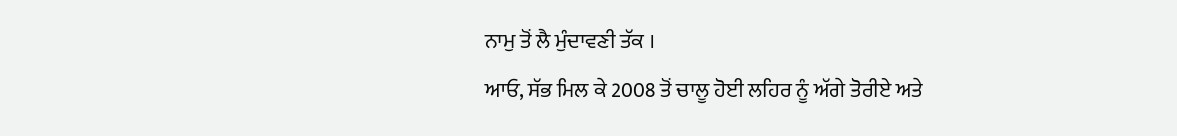ਨਾਮੁ ਤੋਂ ਲੈ ਮੁੰਦਾਵਣੀ ਤੱਕ ।
ਆਓ, ਸੱਭ ਮਿਲ ਕੇ 2008 ਤੋਂ ਚਾਲੂ ਹੋਈ ਲਹਿਰ ਨੂੰ ਅੱਗੇ ਤੋਰੀਏ ਅਤੇ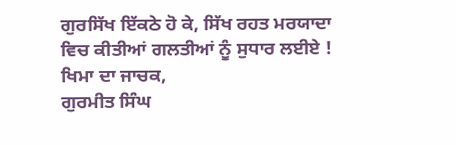ਗੁਰਸਿੱਖ ਇੱਕਠੇ ਹੋ ਕੇ, ਸਿੱਖ ਰਹਤ ਮਰਯਾਦਾ ਵਿਚ ਕੀਤੀਆਂ ਗਲਤੀਆਂ ਨੂੰ ਸੁਧਾਰ ਲਈਏ !
ਖਿਮਾ ਦਾ ਜਾਚਕ,
ਗੁਰਮੀਤ ਸਿੰਘ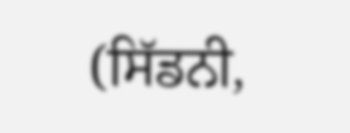(ਸਿੱਡਨੀ,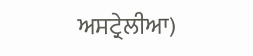ਅਸਟ੍ਰੇਲੀਆ)